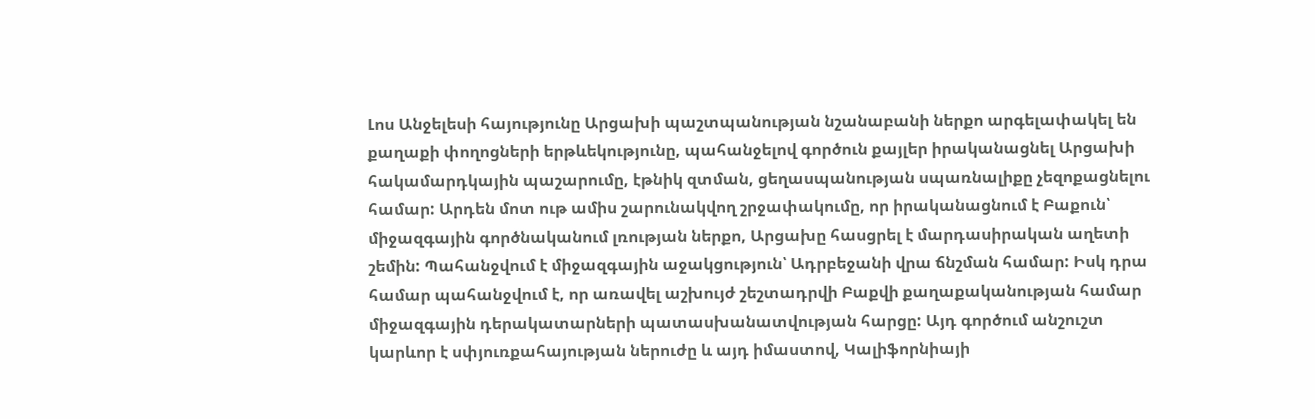Լոս Անջելեսի հայությունը Արցախի պաշտպանության նշանաբանի ներքո արգելափակել են քաղաքի փողոցների երթևեկությունը, պահանջելով գործուն քայլեր իրականացնել Արցախի հակամարդկային պաշարումը, էթնիկ զտման, ցեղասպանության սպառնալիքը չեզոքացնելու համար: Արդեն մոտ ութ ամիս շարունակվող շրջափակումը, որ իրականացնում է Բաքուն՝ միջազգային գործնականում լռության ներքո, Արցախը հասցրել է մարդասիրական աղետի շեմին: Պահանջվում է միջազգային աջակցություն՝ Ադրբեջանի վրա ճնշման համար: Իսկ դրա համար պահանջվում է, որ առավել աշխույժ շեշտադրվի Բաքվի քաղաքականության համար միջազգային դերակատարների պատասխանատվության հարցը: Այդ գործում անշուշտ կարևոր է սփյուռքահայության ներուժը և այդ իմաստով, Կալիֆորնիայի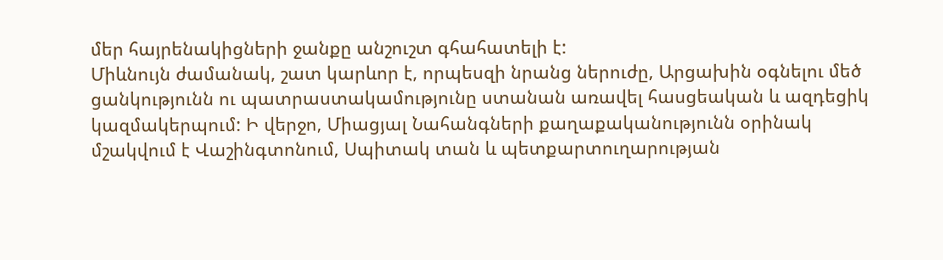մեր հայրենակիցների ջանքը անշուշտ գհահատելի է:
Միևնույն ժամանակ, շատ կարևոր է, որպեսզի նրանց ներուժը, Արցախին օգնելու մեծ ցանկությունն ու պատրաստակամությունը ստանան առավել հասցեական և ազդեցիկ կազմակերպում: Ի վերջո, Միացյալ Նահանգների քաղաքականությունն օրինակ մշակվում է Վաշինգտոնում, Սպիտակ տան և պետքարտուղարության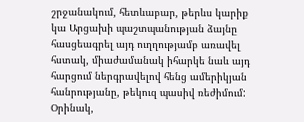շրջանակում, հետևաբար, թերևս կարիք կա Արցախի պաշտպանության ձայնը հասցեագրել այդ ուղղությամբ առավել հստակ, միաժամանակ իհարկե նաև այդ հարցում ներգրավելով հենց ամերիկյան հանրությանը, թեկուզ պասիվ ռեժիմում: Օրինակ,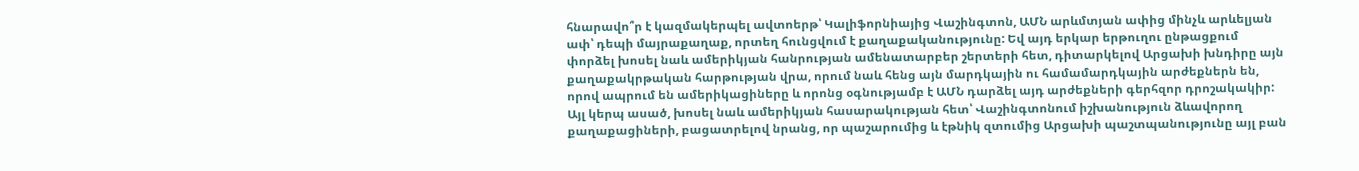հնարավո՞ր է կազմակերպել ավտոերթ՝ Կալիֆորնիայից Վաշինգտոն, ԱՄՆ արևմտյան ափից մինչև արևելյան ափ՝ դեպի մայրաքաղաք, որտեղ հունցվում է քաղաքականությունը: Եվ այդ երկար երթուղու ընթացքում փորձել խոսել նաև ամերիկյան հանրության ամենատարբեր շերտերի հետ, դիտարկելով Արցախի խնդիրը այն քաղաքակրթական հարթության վրա, որում նաև հենց այն մարդկային ու համամարդկային արժեքներն են, որով ապրում են ամերիկացիները և որոնց օգնությամբ է ԱՄՆ դարձել այդ արժեքների գերհզոր դրոշակակիր: Այլ կերպ ասած, խոսել նաև ամերիկյան հասարակության հետ՝ Վաշինգտոնում իշխանություն ձևավորող քաղաքացիների, բացատրելով նրանց, որ պաշարումից և էթնիկ զտումից Արցախի պաշտպանությունը այլ բան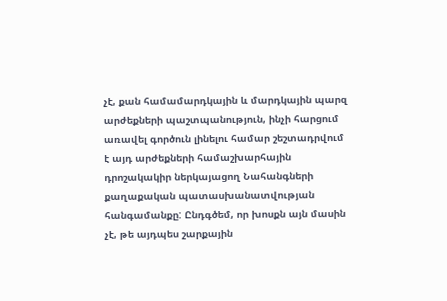չէ, քան համամարդկային և մարդկային պարզ արժեքների պաշտպանություն, ինչի հարցում առավել գործուն լինելու համար շեշտադրվում է այդ արժեքների համաշխարհային դրոշակակիր ներկայացող Նահանգների քաղաքական պատասխանատվության հանգամանքը: Ընդգծեմ, որ խոսքն այն մասին չէ, թե այդպես շարքային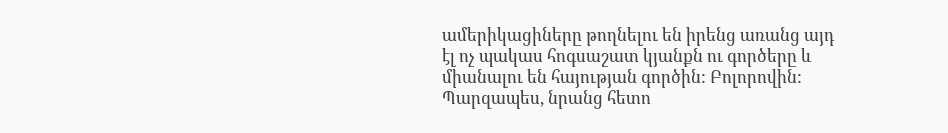ամերիկացիները թողնելու են իրենց առանց այդ էլ ոչ պակաս հոգսաշատ կյանքն ու գործերը և միանալու են հայության գործին: Բոլորովին: Պարզապես, նրանց հետո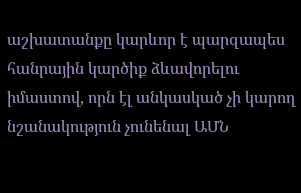աշխատանքը կարևոր է պարզապես հանրային կարծիք ձևավորելու իմաստով, որն էլ անկասկած չի կարող նշանակություն չունենալ ԱՄՆ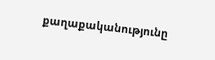քաղաքականությունը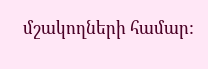մշակողների համար: